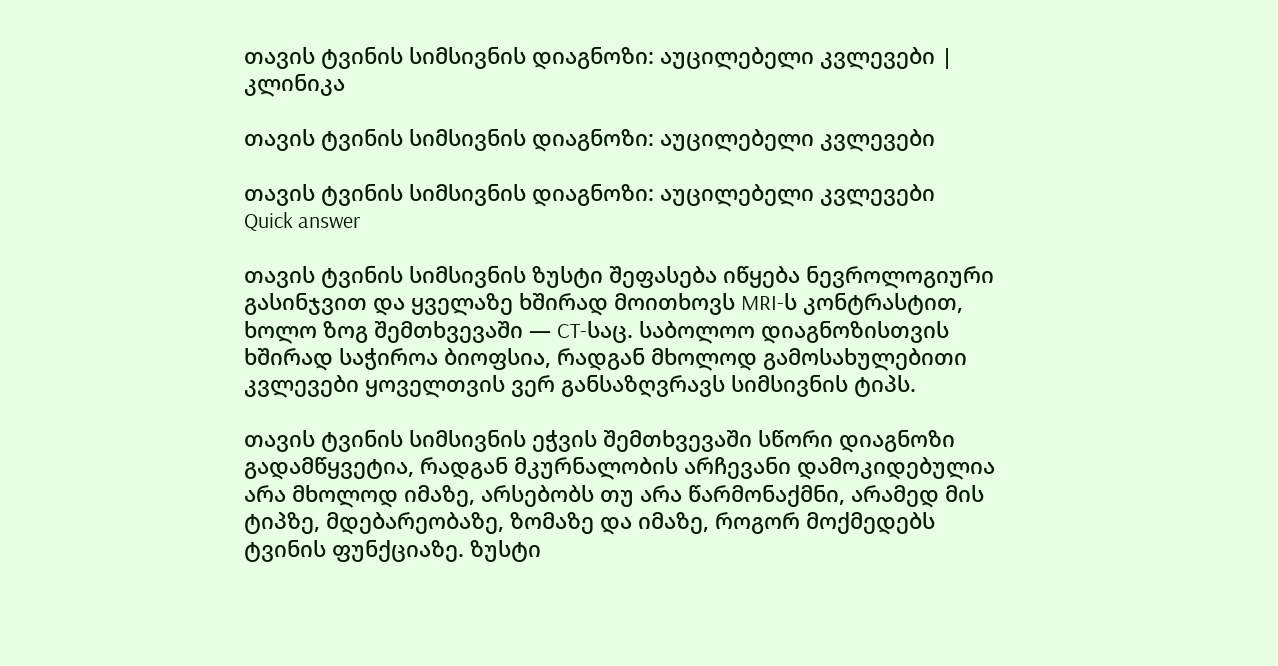თავის ტვინის სიმსივნის დიაგნოზი: აუცილებელი კვლევები | კლინიკა

თავის ტვინის სიმსივნის დიაგნოზი: აუცილებელი კვლევები

თავის ტვინის სიმსივნის დიაგნოზი: აუცილებელი კვლევები
Quick answer

თავის ტვინის სიმსივნის ზუსტი შეფასება იწყება ნევროლოგიური გასინჯვით და ყველაზე ხშირად მოითხოვს MRI-ს კონტრასტით, ხოლო ზოგ შემთხვევაში — CT-საც. საბოლოო დიაგნოზისთვის ხშირად საჭიროა ბიოფსია, რადგან მხოლოდ გამოსახულებითი კვლევები ყოველთვის ვერ განსაზღვრავს სიმსივნის ტიპს.

თავის ტვინის სიმსივნის ეჭვის შემთხვევაში სწორი დიაგნოზი გადამწყვეტია, რადგან მკურნალობის არჩევანი დამოკიდებულია არა მხოლოდ იმაზე, არსებობს თუ არა წარმონაქმნი, არამედ მის ტიპზე, მდებარეობაზე, ზომაზე და იმაზე, როგორ მოქმედებს ტვინის ფუნქციაზე. ზუსტი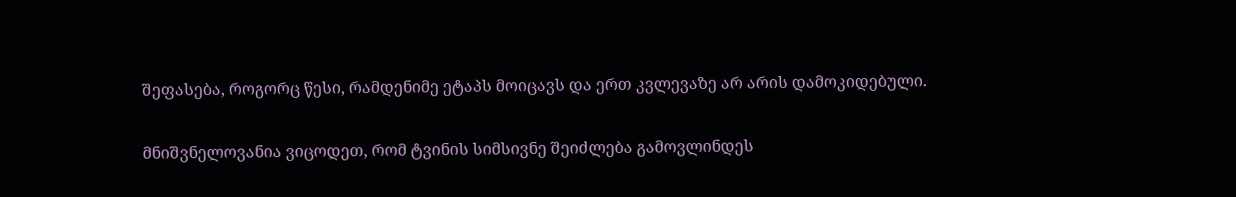შეფასება, როგორც წესი, რამდენიმე ეტაპს მოიცავს და ერთ კვლევაზე არ არის დამოკიდებული.

მნიშვნელოვანია ვიცოდეთ, რომ ტვინის სიმსივნე შეიძლება გამოვლინდეს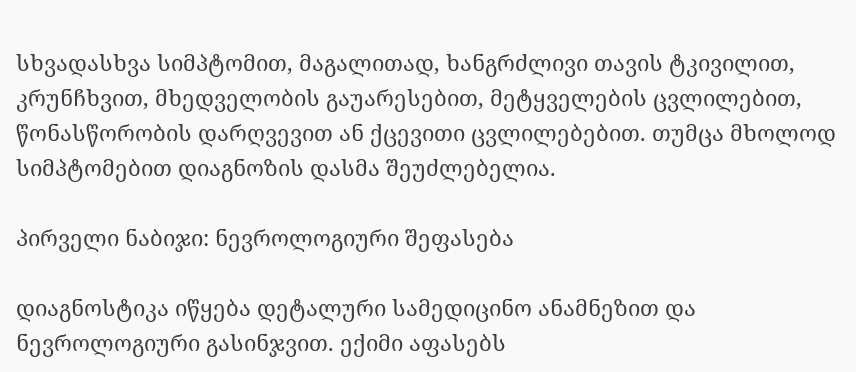სხვადასხვა სიმპტომით, მაგალითად, ხანგრძლივი თავის ტკივილით, კრუნჩხვით, მხედველობის გაუარესებით, მეტყველების ცვლილებით, წონასწორობის დარღვევით ან ქცევითი ცვლილებებით. თუმცა მხოლოდ სიმპტომებით დიაგნოზის დასმა შეუძლებელია.

პირველი ნაბიჯი: ნევროლოგიური შეფასება

დიაგნოსტიკა იწყება დეტალური სამედიცინო ანამნეზით და ნევროლოგიური გასინჯვით. ექიმი აფასებს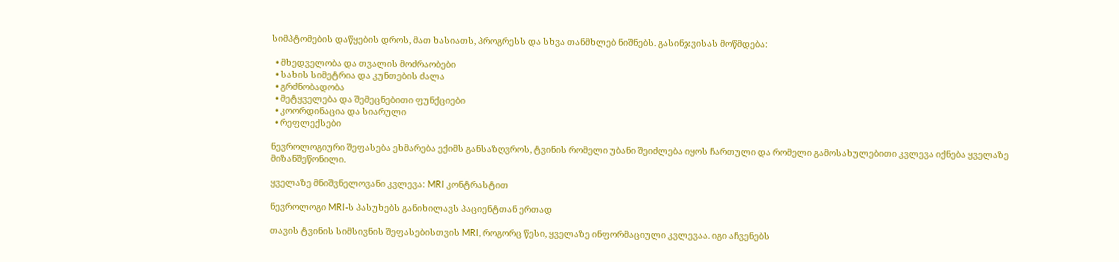სიმპტომების დაწყების დროს, მათ ხასიათს, პროგრესს და სხვა თანმხლებ ნიშნებს. გასინჯვისას მოწმდება:

  • მხედველობა და თვალის მოძრაობები
  • სახის სიმეტრია და კუნთების ძალა
  • გრძნობადობა
  • მეტყველება და შემეცნებითი ფუნქციები
  • კოორდინაცია და სიარული
  • რეფლექსები

ნევროლოგიური შეფასება ეხმარება ექიმს განსაზღვროს, ტვინის რომელი უბანი შეიძლება იყოს ჩართული და რომელი გამოსახულებითი კვლევა იქნება ყველაზე მიზანშეწონილი.

ყველაზე მნიშვნელოვანი კვლევა: MRI კონტრასტით

ნევროლოგი MRI-ს პასუხებს განიხილავს პაციენტთან ერთად

თავის ტვინის სიმსივნის შეფასებისთვის MRI, როგორც წესი, ყველაზე ინფორმაციული კვლევაა. იგი აჩვენებს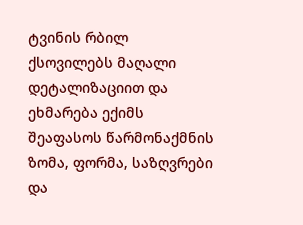ტვინის რბილ ქსოვილებს მაღალი დეტალიზაციით და ეხმარება ექიმს შეაფასოს წარმონაქმნის ზომა, ფორმა, საზღვრები და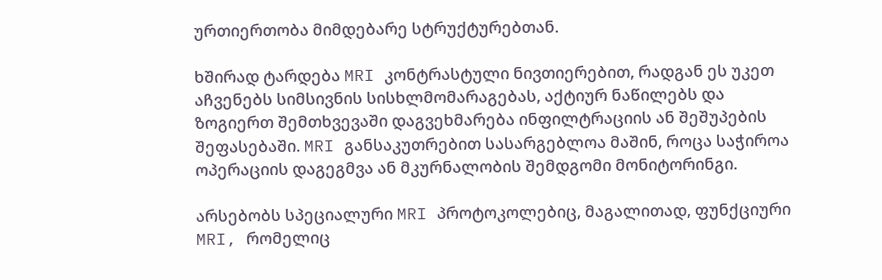ურთიერთობა მიმდებარე სტრუქტურებთან.

ხშირად ტარდება MRI კონტრასტული ნივთიერებით, რადგან ეს უკეთ აჩვენებს სიმსივნის სისხლმომარაგებას, აქტიურ ნაწილებს და ზოგიერთ შემთხვევაში დაგვეხმარება ინფილტრაციის ან შეშუპების შეფასებაში. MRI განსაკუთრებით სასარგებლოა მაშინ, როცა საჭიროა ოპერაციის დაგეგმვა ან მკურნალობის შემდგომი მონიტორინგი.

არსებობს სპეციალური MRI პროტოკოლებიც, მაგალითად, ფუნქციური MRI, რომელიც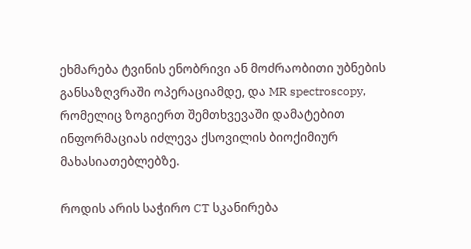ეხმარება ტვინის ენობრივი ან მოძრაობითი უბნების განსაზღვრაში ოპერაციამდე, და MR spectroscopy, რომელიც ზოგიერთ შემთხვევაში დამატებით ინფორმაციას იძლევა ქსოვილის ბიოქიმიურ მახასიათებლებზე.

როდის არის საჭირო CT სკანირება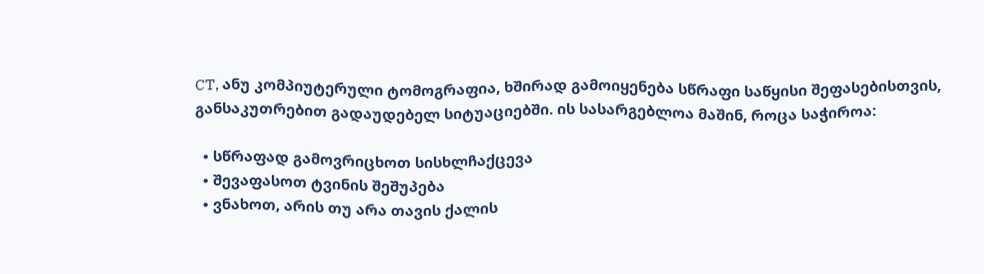CT, ანუ კომპიუტერული ტომოგრაფია, ხშირად გამოიყენება სწრაფი საწყისი შეფასებისთვის, განსაკუთრებით გადაუდებელ სიტუაციებში. ის სასარგებლოა მაშინ, როცა საჭიროა:

  • სწრაფად გამოვრიცხოთ სისხლჩაქცევა
  • შევაფასოთ ტვინის შეშუპება
  • ვნახოთ, არის თუ არა თავის ქალის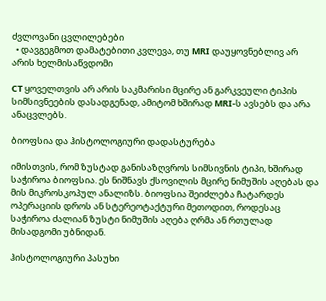ძვლოვანი ცვლილებები
  • დავგეგმოთ დამატებითი კვლევა, თუ MRI დაუყოვნებლივ არ არის ხელმისაწვდომი

CT ყოველთვის არ არის საკმარისი მცირე ან გარკვეული ტიპის სიმსივნეების დასადგენად, ამიტომ ხშირად MRI-ს ავსებს და არა ანაცვლებს.

ბიოფსია და ჰისტოლოგიური დადასტურება

იმისთვის, რომ ზუსტად განისაზღვროს სიმსივნის ტიპი, ხშირად საჭიროა ბიოფსია. ეს ნიშნავს ქსოვილის მცირე ნიმუშის აღებას და მის მიკროსკოპულ ანალიზს. ბიოფსია შეიძლება ჩატარდეს ოპერაციის დროს ან სტერეოტაქტური მეთოდით, როდესაც საჭიროა ძალიან ზუსტი ნიმუშის აღება ღრმა ან რთულად მისადგომი უბნიდან.

ჰისტოლოგიური პასუხი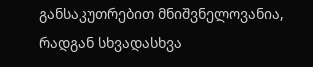განსაკუთრებით მნიშვნელოვანია, რადგან სხვადასხვა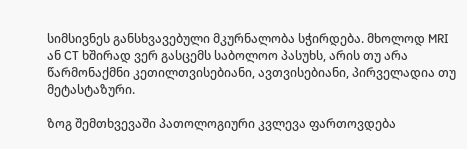სიმსივნეს განსხვავებული მკურნალობა სჭირდება. მხოლოდ MRI ან CT ხშირად ვერ გასცემს საბოლოო პასუხს, არის თუ არა წარმონაქმნი კეთილთვისებიანი, ავთვისებიანი, პირველადია თუ მეტასტაზური.

ზოგ შემთხვევაში პათოლოგიური კვლევა ფართოვდება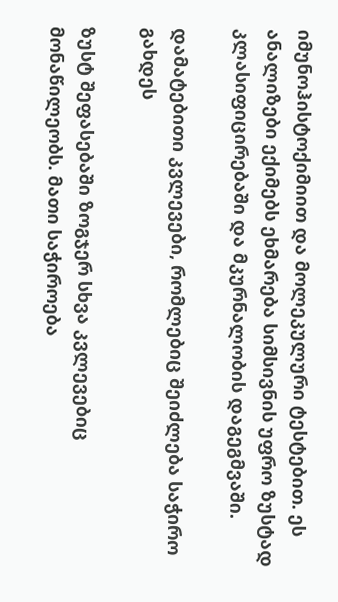იმუნოჰისტოქიმიით და მოლეკულური ტესტებით. ეს ანალიზები ექიმებს ეხმარება სიმსივნის უფრო ზუსტად კლასიფიცირებაში და მკურნალობის დაგეგმვაში.

დამატებითი კვლევები, რომლებიც შეიძლება საჭირო გახდეს

ზუსტ შეფასებაში ზოგჯერ სხვა კვლევებიც მონაწილეობს. მათი საჭიროება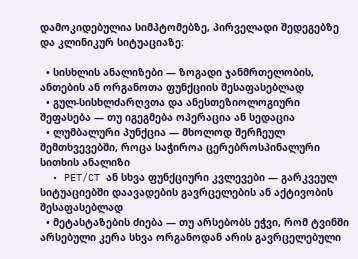დამოკიდებულია სიმპტომებზე, პირველადი შედეგებზე და კლინიკურ სიტუაციაზე:

  • სისხლის ანალიზები — ზოგადი ჯანმრთელობის, ანთების ან ორგანოთა ფუნქციის შესაფასებლად
  • გულ-სისხლძარღვთა და ანესთეზიოლოგიური შეფასება — თუ იგეგმება ოპერაცია ან სედაცია
  • ლუმბალური პუნქცია — მხოლოდ შერჩეულ შემთხვევებში, როცა საჭიროა ცერებროსპინალური სითხის ანალიზი
  • PET/CT ან სხვა ფუნქციური კვლევები — გარკვეულ სიტუაციებში დაავადების გავრცელების ან აქტივობის შესაფასებლად
  • მეტასტაზების ძიება — თუ არსებობს ეჭვი, რომ ტვინში არსებული კერა სხვა ორგანოდან არის გავრცელებული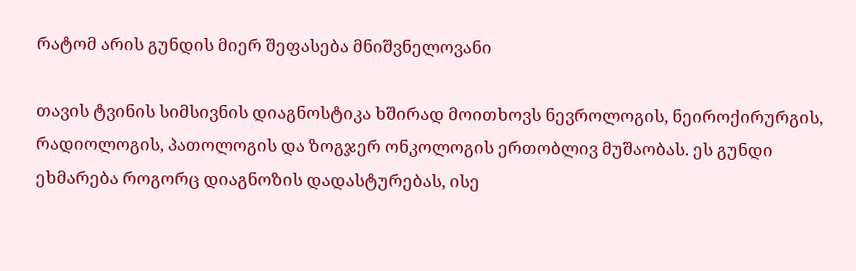რატომ არის გუნდის მიერ შეფასება მნიშვნელოვანი

თავის ტვინის სიმსივნის დიაგნოსტიკა ხშირად მოითხოვს ნევროლოგის, ნეიროქირურგის, რადიოლოგის, პათოლოგის და ზოგჯერ ონკოლოგის ერთობლივ მუშაობას. ეს გუნდი ეხმარება როგორც დიაგნოზის დადასტურებას, ისე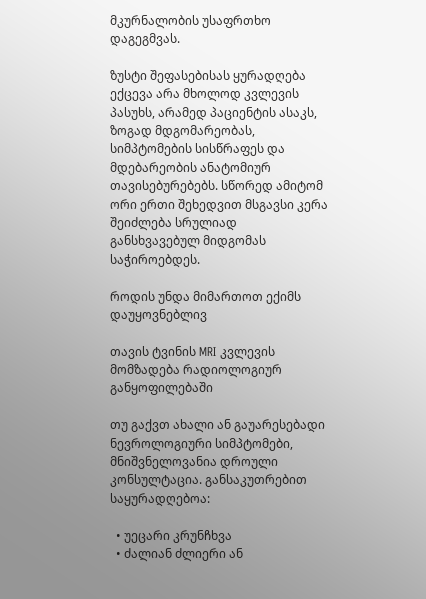მკურნალობის უსაფრთხო დაგეგმვას.

ზუსტი შეფასებისას ყურადღება ექცევა არა მხოლოდ კვლევის პასუხს, არამედ პაციენტის ასაკს, ზოგად მდგომარეობას, სიმპტომების სისწრაფეს და მდებარეობის ანატომიურ თავისებურებებს. სწორედ ამიტომ ორი ერთი შეხედვით მსგავსი კერა შეიძლება სრულიად განსხვავებულ მიდგომას საჭიროებდეს.

როდის უნდა მიმართოთ ექიმს დაუყოვნებლივ

თავის ტვინის MRI კვლევის მომზადება რადიოლოგიურ განყოფილებაში

თუ გაქვთ ახალი ან გაუარესებადი ნევროლოგიური სიმპტომები, მნიშვნელოვანია დროული კონსულტაცია. განსაკუთრებით საყურადღებოა:

  • უეცარი კრუნჩხვა
  • ძალიან ძლიერი ან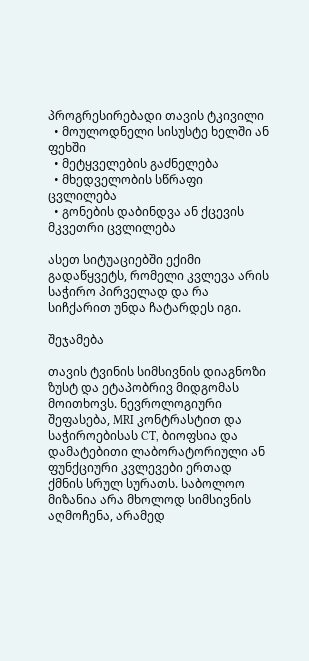პროგრესირებადი თავის ტკივილი
  • მოულოდნელი სისუსტე ხელში ან ფეხში
  • მეტყველების გაძნელება
  • მხედველობის სწრაფი ცვლილება
  • გონების დაბინდვა ან ქცევის მკვეთრი ცვლილება

ასეთ სიტუაციებში ექიმი გადაწყვეტს, რომელი კვლევა არის საჭირო პირველად და რა სიჩქარით უნდა ჩატარდეს იგი.

შეჯამება

თავის ტვინის სიმსივნის დიაგნოზი ზუსტ და ეტაპობრივ მიდგომას მოითხოვს. ნევროლოგიური შეფასება, MRI კონტრასტით და საჭიროებისას CT, ბიოფსია და დამატებითი ლაბორატორიული ან ფუნქციური კვლევები ერთად ქმნის სრულ სურათს. საბოლოო მიზანია არა მხოლოდ სიმსივნის აღმოჩენა, არამედ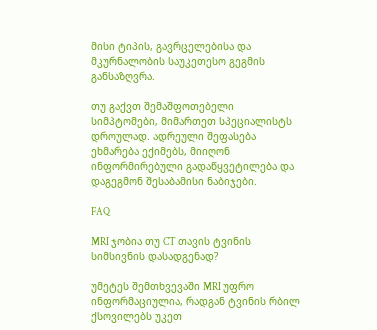მისი ტიპის, გავრცელებისა და მკურნალობის საუკეთესო გეგმის განსაზღვრა.

თუ გაქვთ შემაშფოთებელი სიმპტომები, მიმართეთ სპეციალისტს დროულად. ადრეული შეფასება ეხმარება ექიმებს, მიიღონ ინფორმირებული გადაწყვეტილება და დაგეგმონ შესაბამისი ნაბიჯები.

FAQ

MRI ჯობია თუ CT თავის ტვინის სიმსივნის დასადგენად?

უმეტეს შემთხვევაში MRI უფრო ინფორმაციულია, რადგან ტვინის რბილ ქსოვილებს უკეთ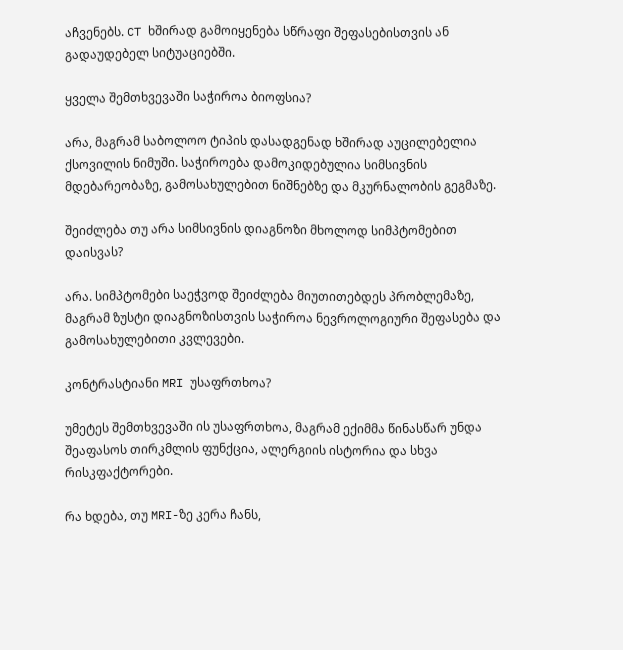აჩვენებს. CT ხშირად გამოიყენება სწრაფი შეფასებისთვის ან გადაუდებელ სიტუაციებში.

ყველა შემთხვევაში საჭიროა ბიოფსია?

არა, მაგრამ საბოლოო ტიპის დასადგენად ხშირად აუცილებელია ქსოვილის ნიმუში. საჭიროება დამოკიდებულია სიმსივნის მდებარეობაზე, გამოსახულებით ნიშნებზე და მკურნალობის გეგმაზე.

შეიძლება თუ არა სიმსივნის დიაგნოზი მხოლოდ სიმპტომებით დაისვას?

არა. სიმპტომები საეჭვოდ შეიძლება მიუთითებდეს პრობლემაზე, მაგრამ ზუსტი დიაგნოზისთვის საჭიროა ნევროლოგიური შეფასება და გამოსახულებითი კვლევები.

კონტრასტიანი MRI უსაფრთხოა?

უმეტეს შემთხვევაში ის უსაფრთხოა, მაგრამ ექიმმა წინასწარ უნდა შეაფასოს თირკმლის ფუნქცია, ალერგიის ისტორია და სხვა რისკფაქტორები.

რა ხდება, თუ MRI-ზე კერა ჩანს,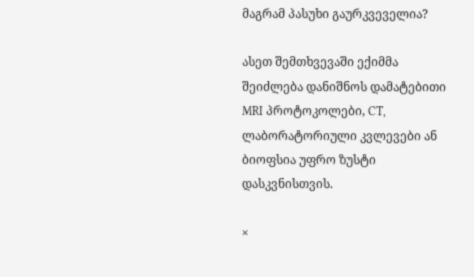მაგრამ პასუხი გაურკვეველია?

ასეთ შემთხვევაში ექიმმა შეიძლება დანიშნოს დამატებითი MRI პროტოკოლები, CT, ლაბორატორიული კვლევები ან ბიოფსია უფრო ზუსტი დასკვნისთვის.

×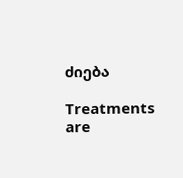ძიება

Treatments are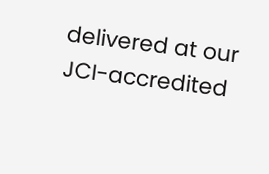delivered at our JCI-accredited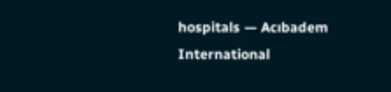hospitals — Acıbadem International